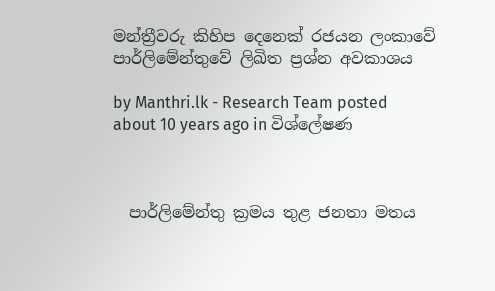මන්ත්‍රීවරු කිහිප දෙනෙක් රජයන ලංකාවේ පාර්ලිමේන්තුවේ ලිඛිත ප්‍රශ්න අවකාශය

by Manthri.lk - Research Team posted about 10 years ago in විශ්ලේෂණ



  පාර්ලිමේන්තු ක්‍රමය තුළ ජනතා මතය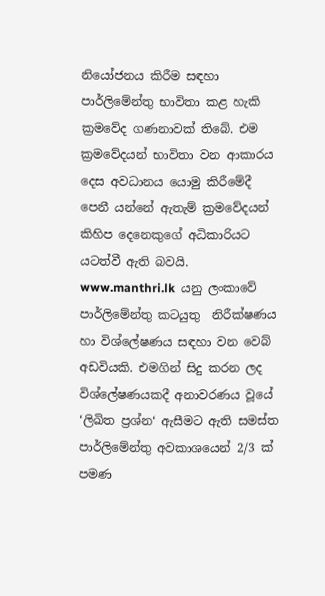නියෝජනය කිරීම සඳහා පාර්ලිමේන්තු භාවිතා කළ හැකි ක්‍රමවේද ගණනාවක් තිබේ. එම ක්‍රමවේදයන් භාවිතා වන ආකාරය දෙස අවධානය යොමු කිරීමේදී පෙනී යන්නේ ඇතැම් ක්‍රමවේදයන් කිහිප දෙනෙකුගේ අධිකාරියට යටත්වී ඇති බවයි. www.manthri.lk  යනු ලංකාවේ පාර්ලිමේන්තු කටයුතු  නිරීක්ෂණය හා විශ්ලේෂණය සඳහා වන වෙබ් අඩවියකි. එමගින් සිදු කරන ලද විශ්ලේෂණයකදී අනාවරණය වූයේ ‘ලිඛිත ප්‍රශ්න‘ ඇසීමට ඇති සමස්ත පාර්ලිමේන්තු අවකාශයෙන් 2/3 ක් පමණ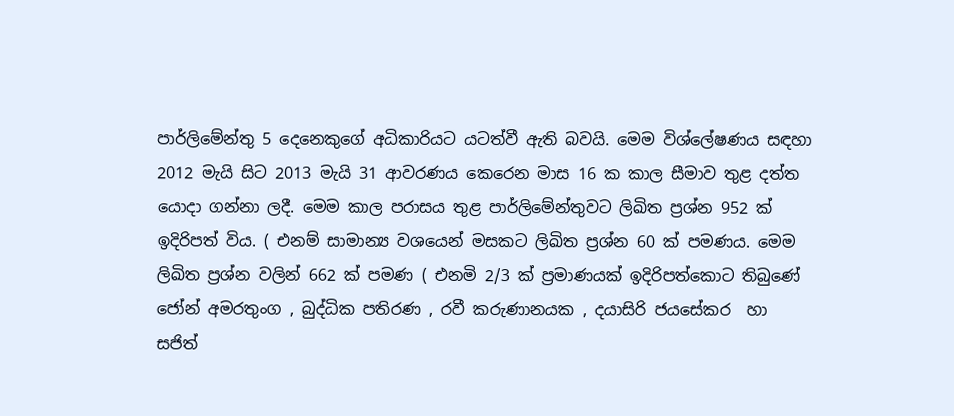පාර්ලිමේන්තු 5 දෙනෙකුගේ අධිකාරියට යටත්වී ඇති බවයි. මෙම විශ්ලේෂණය සඳහා 2012 මැයි සිට 2013 මැයි 31 ආවරණය කෙරෙන මාස 16 ක කාල සීමාව තුළ දත්ත යොදා ගන්නා ලදී. මෙම කාල පරාසය තුළ පාර්ලිමේන්තුවට ලිඛිත ප්‍රශ්න 952 ක් ඉදිරිපත් විය. ( එනම් සාමාන්‍ය වශයෙන් මසකට ලිඛිත ප්‍රශ්න 60 ක් පමණය. මෙම ලිඛිත ප්‍රශ්න වලින් 662 ක් පමණ ( එනමි 2/3 ක් ප්‍රමාණයක් ඉදිරිපත්කොට තිබුණේ ජෝන් අමරතුංග , බුද්ධික පතිරණ , රවී කරුණානයක , දයාසිරි ජයසේකර  හා සජිත්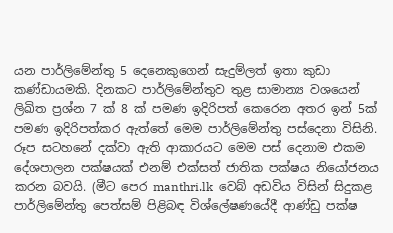යන පාර්ලිමේන්තු 5 දෙනෙකුගෙන් සැදුම්ලත් ඉතා කුඩා කණ්ඩායමකි. දිනකට පාර්ලිමේන්තුව තුළ සාමාන්‍ය වශයෙන් ලිඛිත ප්‍රශ්න 7 ක් 8 ක් පමණ ඉදිරිපත් කෙරෙන අතර ඉන් 5ක් පමණ ඉදිරිපත්කර ඇත්තේ මෙම පාර්ලිමේන්තු පස්දෙනා විසිනි. රූප සටහනේ දක්වා ඇති ආකාරයට මෙම පස් දෙනාම එකම දේශපාලන පක්ෂයක් එනම් එක්සත් ජාතික පක්ෂය නියෝජනය කරන බවයි. (මීට පෙර manthri.lk  වෙබ් අඩවිය විසින් සිදුකළ පාර්ලිමේන්තු පෙත්සම් පිළිබඳ විශ්ලේෂණයේදී ආණ්ඩු පක්ෂ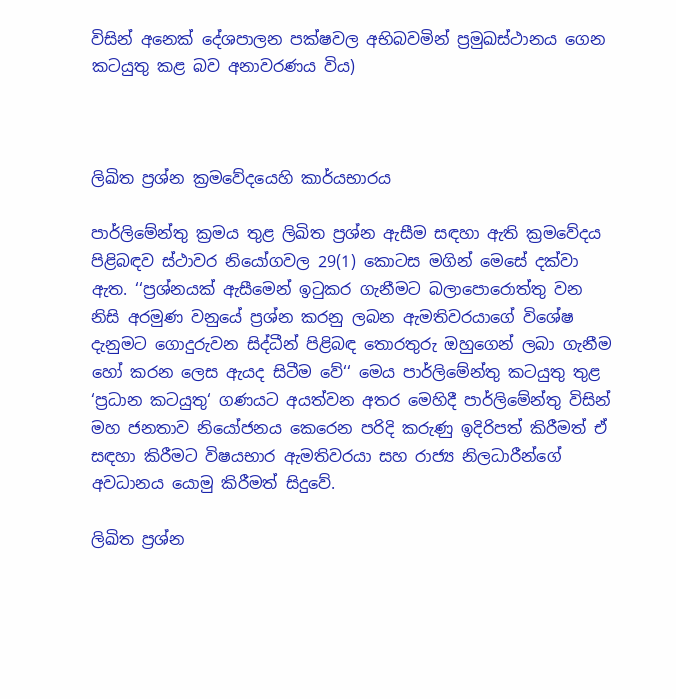විසින් අනෙක් දේශපාලන පක්ෂවල අභිබවමින් ප්‍රමුඛස්ථානය ගෙන කටයුතු කළ බව අනාවරණය විය)



ලිඛිත ප්‍රශ්න ක්‍රමවේදයෙහි කාර්යභාරය

පාර්ලිමේන්තු ක්‍රමය තුළ ලිඛිත ප්‍රශ්න ඇසීම සඳහා ඇති ක්‍රමවේදය පිළිබඳව ස්ථාවර නියෝගවල 29(1) කොටස මගින් මෙසේ දක්වා ඇත. ‘‘ප්‍රශ්නයක් ඇසීමෙන් ඉටුකර ගැනීමට බලාපොරොත්තු වන නිසි අරමුණ වනුයේ ප්‍රශ්න කරනු ලබන ඇමතිවරයාගේ විශේෂ දැනුමට ගොදුරුවන සිද්ධීන් පිළිබඳ තොරතුරු ඔහුගෙන් ලබා ගැනීම හෝ කරන ලෙස ඇයද සිටීම වේ‘‘ මෙය පාර්ලිමේන්තු කටයුතු තුළ ‘ප්‍රධාන කටයුතු‘ ගණයට අයත්වන අතර මෙහිදී පාර්ලිමේන්තු විසින් මහ ජනතාව නියෝජනය කෙරෙන පරිදි කරුණු ඉදිරිපත් කිරීමත් ඒ සඳහා කිරීමට විෂයභාර ඇමතිවරයා සහ රාජ්‍ය නිලධාරීන්ගේ අවධානය යොමු කිරීමත් සිදුවේ.

ලිඛිත ප්‍රශ්න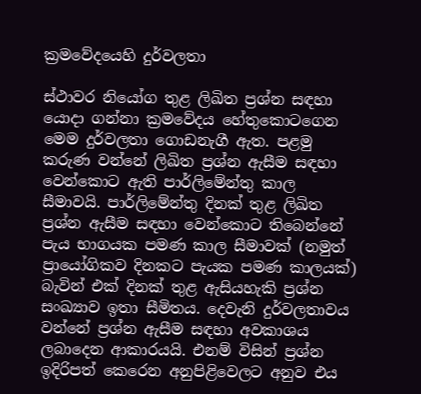ක්‍රමවේදයෙහි දුර්වලතා

ස්ථාවර නියෝග තුළ ලිඛිත ප්‍රශ්න සඳහා යොදා ගන්නා ක්‍රමවේදය හේතුකොටගෙන මෙම දුර්වලතා ගොඩනැගී ඇත. පළමු කරුණ වන්නේ ලිඛිත ප්‍රශ්න ඇසීම සඳහා වෙන්කොට ඇති පාර්ලිමේන්තු කාල සීමාවයි. පාර්ලිමේන්තු දිනක් තුළ ලිඛිත ප්‍රශ්න ඇසීම සඳහා වෙන්කොට තිබෙන්නේ පැය භාගයක පමණ කාල සීමාවක් (නමුත් ප්‍රායෝගිකව දිනකට පැයක පමණ කාලයක්) බැවින් එක් දිනක් තුළ ඇසියහැකි ප්‍රශ්න සංඛ්‍යාව ඉතා සීමිතය. දෙවැනි දුර්වලතාවය වන්නේ ප්‍රශ්න ඇසීම සඳහා අවකාශය ලබාදෙන ආකාරයයි. එනම් විසින් ප්‍රශ්න ඉදිරිපත් කෙරෙන අනුපිළිවෙලට අනුව එය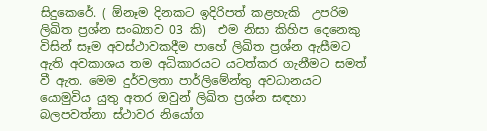සිදුකෙරේ. ( ඕනෑම දිනකට ඉදිරිපත් කළහැකි  උපරිම ලිඛිත ප්‍රශ්න සංඛ්‍යාව 03 කි)  එම නිසා කිහිප දෙනෙකු විසින් සෑම අවස්ථාවකදීම පාහේ ලිඛිත ප්‍රශ්න ඇසීමට ඇති අවකාශය තම අධිකාරයට යටත්කර ගැනීමට සමත් වී ඇත. මෙම දුර්වලතා පාර්ලිමේන්තු අවධානයට යොමුවිය යුතු අතර ඔවුන් ලිඛිත ප්‍රශ්න සඳහා බලපවත්නා ස්ථාවර නියෝග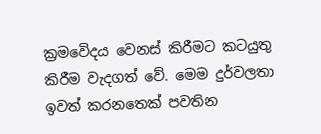ක්‍රමවෙිදය වෙනස් කිරීමට කටයුතු කිරීම වැදගත් වේ. මෙම දුර්වලතා ඉවත් කරනතෙක් පවතින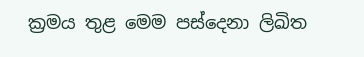ක්‍රමය තුළ මෙම පස්දෙනා ලිඛිත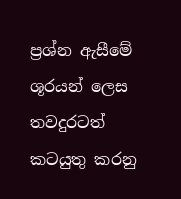ප්‍රශ්න ඇසීමේ ශූරයන් ලෙස තවදුරටත් කටයුතු කරනු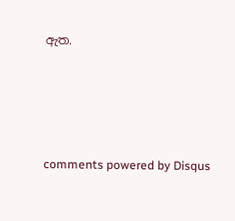ඇත.




comments powered by Disqus